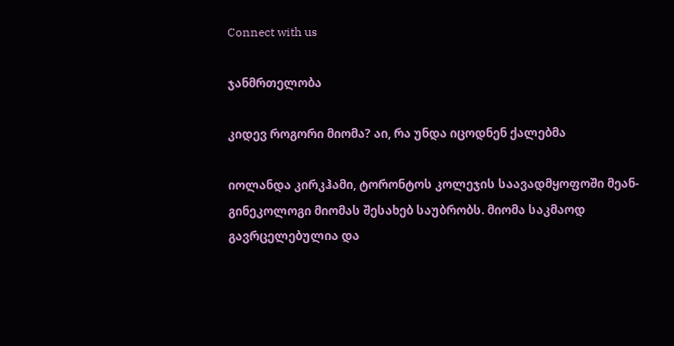Connect with us

ჯანმრთელობა

კიდევ როგორი მიომა? აი, რა უნდა იცოდნენ ქალებმა

იოლანდა კირკჰამი, ტორონტოს კოლეჯის საავადმყოფოში მეან-გინეკოლოგი მიომას შესახებ საუბრობს. მიომა საკმაოდ გავრცელებულია და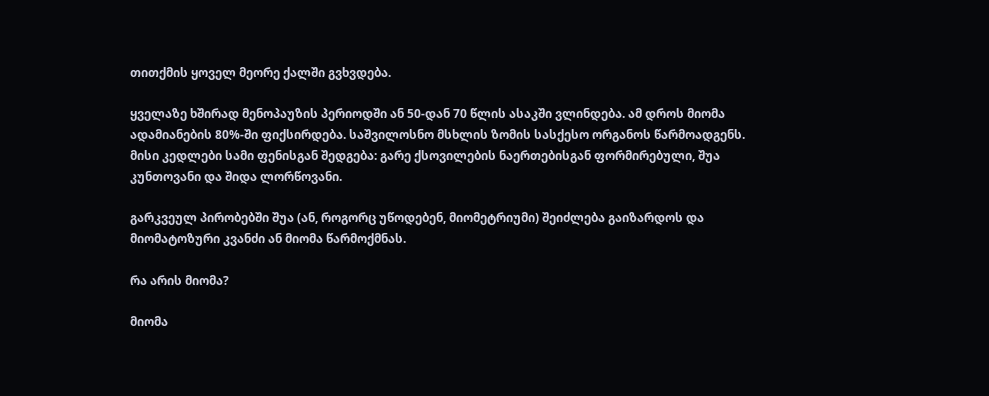თითქმის ყოველ მეორე ქალში გვხვდება.

ყველაზე ხშირად მენოპაუზის პერიოდში ან 50-დან 70 წლის ასაკში ვლინდება. ამ დროს მიომა ადამიანების 80%-ში ფიქსირდება. საშვილოსნო მსხლის ზომის სასქესო ორგანოს წარმოადგენს. მისი კედლები სამი ფენისგან შედგება: გარე ქსოვილების ნაერთებისგან ფორმირებული, შუა კუნთოვანი და შიდა ლორწოვანი.

გარკვეულ პირობებში შუა (ან, როგორც უწოდებენ, მიომეტრიუმი) შეიძლება გაიზარდოს და მიომატოზური კვანძი ან მიომა წარმოქმნას.

რა არის მიომა?

მიომა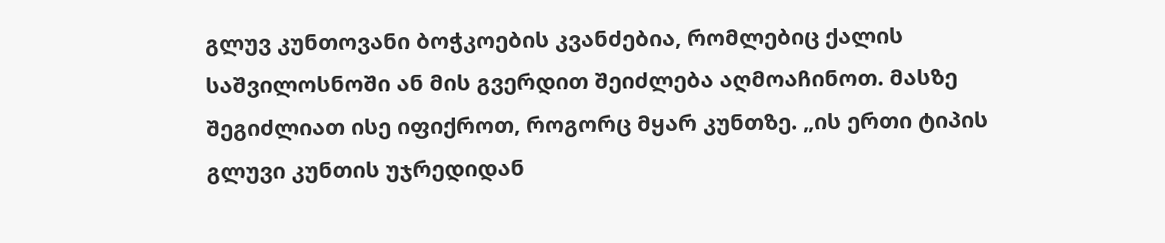გლუვ კუნთოვანი ბოჭკოების კვანძებია, რომლებიც ქალის საშვილოსნოში ან მის გვერდით შეიძლება აღმოაჩინოთ. მასზე შეგიძლიათ ისე იფიქროთ, როგორც მყარ კუნთზე. „ის ერთი ტიპის გლუვი კუნთის უჯრედიდან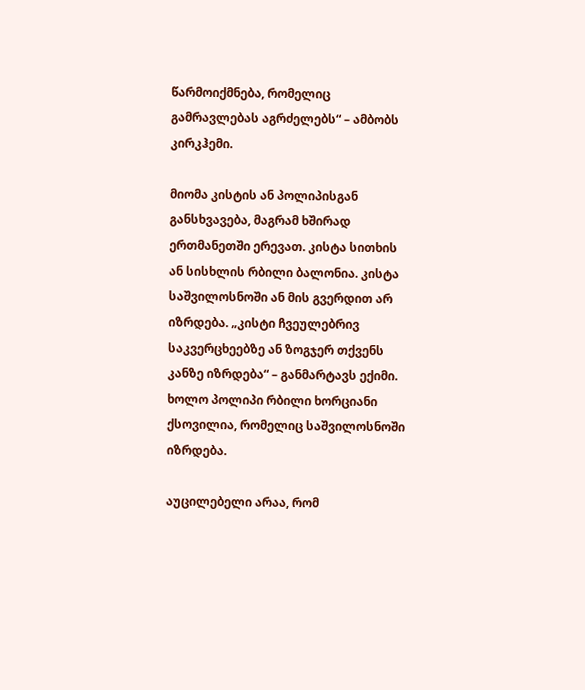წარმოიქმნება, რომელიც გამრავლებას აგრძელებს“ – ამბობს კირკჰემი.

მიომა კისტის ან პოლიპისგან განსხვავება, მაგრამ ხშირად ერთმანეთში ერევათ. კისტა სითხის ან სისხლის რბილი ბალონია. კისტა საშვილოსნოში ან მის გვერდით არ იზრდება. „კისტი ჩვეულებრივ საკვერცხეებზე ან ზოგჯერ თქვენს კანზე იზრდება“ – განმარტავს ექიმი. ხოლო პოლიპი რბილი ხორციანი ქსოვილია, რომელიც საშვილოსნოში იზრდება.

აუცილებელი არაა, რომ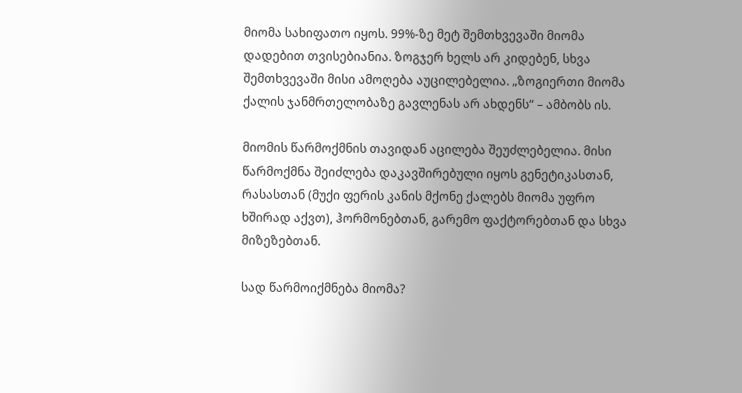მიომა სახიფათო იყოს. 99%-ზე მეტ შემთხვევაში მიომა დადებით თვისებიანია. ზოგჯერ ხელს არ კიდებენ, სხვა შემთხვევაში მისი ამოღება აუცილებელია. „ზოგიერთი მიომა ქალის ჯანმრთელობაზე გავლენას არ ახდენს“ – ამბობს ის.

მიომის წარმოქმნის თავიდან აცილება შეუძლებელია. მისი წარმოქმნა შეიძლება დაკავშირებული იყოს გენეტიკასთან, რასასთან (მუქი ფერის კანის მქონე ქალებს მიომა უფრო ხშირად აქვთ), ჰორმონებთან, გარემო ფაქტორებთან და სხვა მიზეზებთან.

სად წარმოიქმნება მიომა?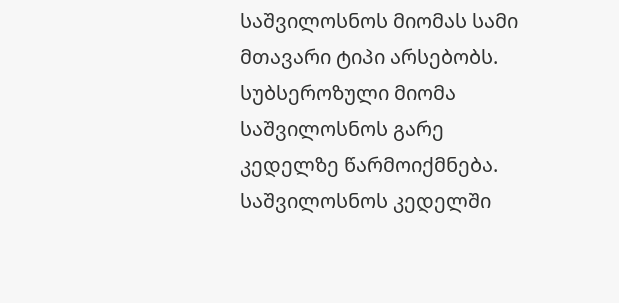საშვილოსნოს მიომას სამი მთავარი ტიპი არსებობს. სუბსეროზული მიომა საშვილოსნოს გარე კედელზე წარმოიქმნება. საშვილოსნოს კედელში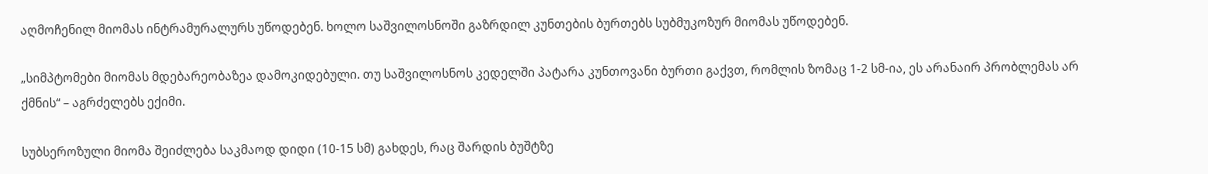აღმოჩენილ მიომას ინტრამურალურს უწოდებენ. ხოლო საშვილოსნოში გაზრდილ კუნთების ბურთებს სუბმუკოზურ მიომას უწოდებენ.

„სიმპტომები მიომას მდებარეობაზეა დამოკიდებული. თუ საშვილოსნოს კედელში პატარა კუნთოვანი ბურთი გაქვთ, რომლის ზომაც 1-2 სმ-ია, ეს არანაირ პრობლემას არ ქმნის“ – აგრძელებს ექიმი.

სუბსეროზული მიომა შეიძლება საკმაოდ დიდი (10-15 სმ) გახდეს, რაც შარდის ბუშტზე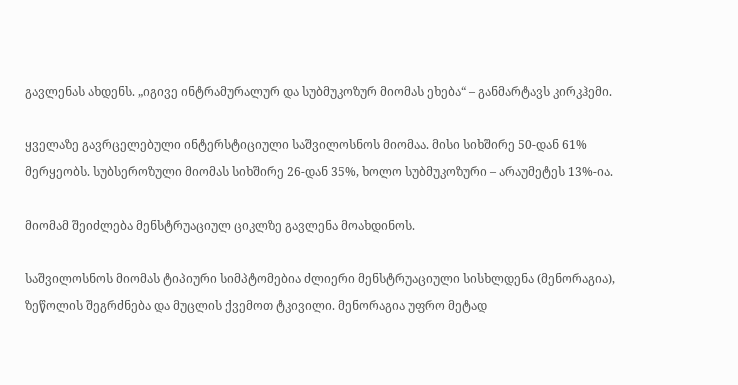გავლენას ახდენს. „იგივე ინტრამურალურ და სუბმუკოზურ მიომას ეხება“ – განმარტავს კირკჰემი.

ყველაზე გავრცელებული ინტერსტიციული საშვილოსნოს მიომაა. მისი სიხშირე 50-დან 61% მერყეობს. სუბსეროზული მიომას სიხშირე 26-დან 35%, ხოლო სუბმუკოზური – არაუმეტეს 13%-ია.

მიომამ შეიძლება მენსტრუაციულ ციკლზე გავლენა მოახდინოს.

საშვილოსნოს მიომას ტიპიური სიმპტომებია ძლიერი მენსტრუაციული სისხლდენა (მენორაგია), ზეწოლის შეგრძნება და მუცლის ქვემოთ ტკივილი. მენორაგია უფრო მეტად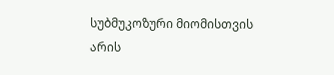სუბმუკოზური მიომისთვის არის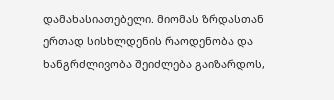დამახასიათებელი. მიომას ზრდასთან ერთად სისხლდენის რაოდენობა და ხანგრძლივობა შეიძლება გაიზარდოს,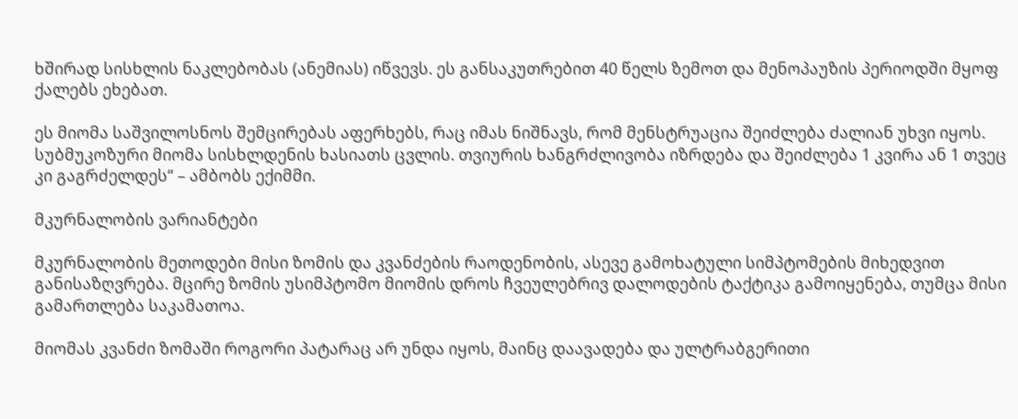ხშირად სისხლის ნაკლებობას (ანემიას) იწვევს. ეს განსაკუთრებით 40 წელს ზემოთ და მენოპაუზის პერიოდში მყოფ ქალებს ეხებათ.

ეს მიომა საშვილოსნოს შემცირებას აფერხებს, რაც იმას ნიშნავს, რომ მენსტრუაცია შეიძლება ძალიან უხვი იყოს. სუბმუკოზური მიომა სისხლდენის ხასიათს ცვლის. თვიურის ხანგრძლივობა იზრდება და შეიძლება 1 კვირა ან 1 თვეც კი გაგრძელდეს“ – ამბობს ექიმმი.

მკურნალობის ვარიანტები

მკურნალობის მეთოდები მისი ზომის და კვანძების რაოდენობის, ასევე გამოხატული სიმპტომების მიხედვით განისაზღვრება. მცირე ზომის უსიმპტომო მიომის დროს ჩვეულებრივ დალოდების ტაქტიკა გამოიყენება, თუმცა მისი გამართლება საკამათოა.

მიომას კვანძი ზომაში როგორი პატარაც არ უნდა იყოს, მაინც დაავადება და ულტრაბგერითი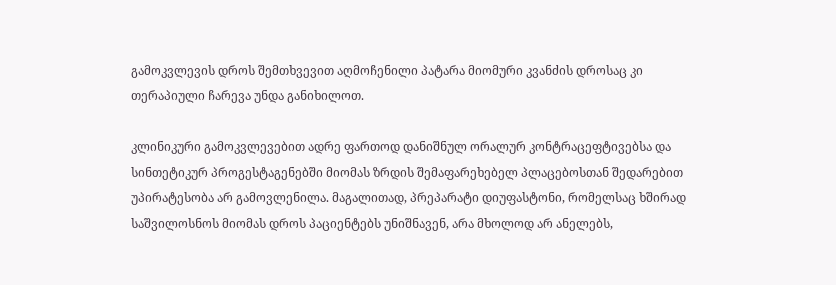გამოკვლევის დროს შემთხვევით აღმოჩენილი პატარა მიომური კვანძის დროსაც კი თერაპიული ჩარევა უნდა განიხილოთ.

კლინიკური გამოკვლევებით ადრე ფართოდ დანიშნულ ორალურ კონტრაცეფტივებსა და სინთეტიკურ პროგესტაგენებში მიომას ზრდის შემაფარეხებელ პლაცებოსთან შედარებით უპირატესობა არ გამოვლენილა. მაგალითად, პრეპარატი დიუფასტონი, რომელსაც ხშირად საშვილოსნოს მიომას დროს პაციენტებს უნიშნავენ, არა მხოლოდ არ ანელებს,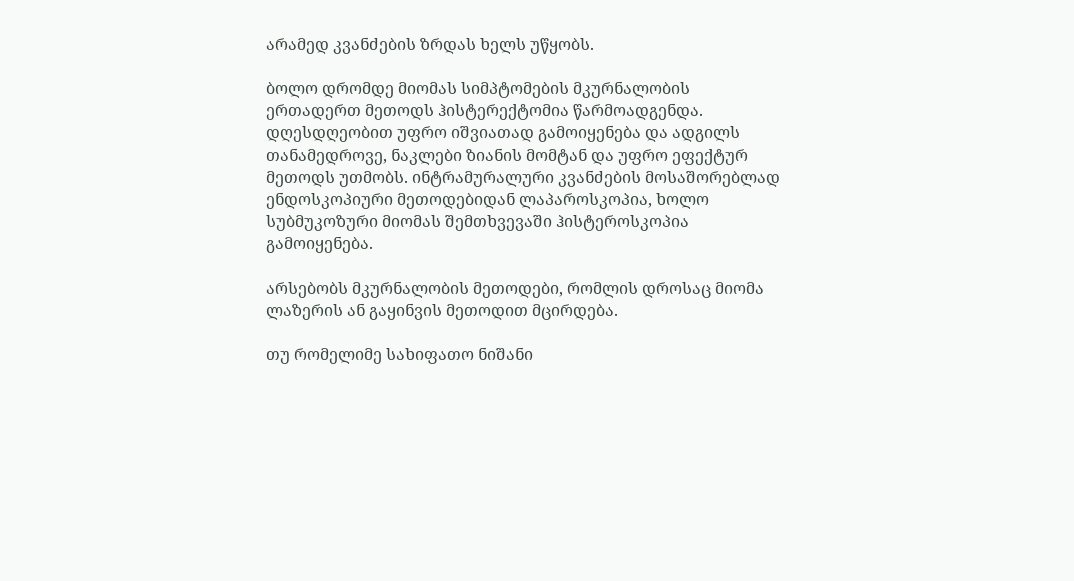არამედ კვანძების ზრდას ხელს უწყობს.

ბოლო დრომდე მიომას სიმპტომების მკურნალობის ერთადერთ მეთოდს ჰისტერექტომია წარმოადგენდა. დღესდღეობით უფრო იშვიათად გამოიყენება და ადგილს თანამედროვე, ნაკლები ზიანის მომტან და უფრო ეფექტურ მეთოდს უთმობს. ინტრამურალური კვანძების მოსაშორებლად ენდოსკოპიური მეთოდებიდან ლაპაროსკოპია, ხოლო სუბმუკოზური მიომას შემთხვევაში ჰისტეროსკოპია გამოიყენება.

არსებობს მკურნალობის მეთოდები, რომლის დროსაც მიომა ლაზერის ან გაყინვის მეთოდით მცირდება.

თუ რომელიმე სახიფათო ნიშანი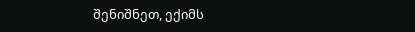შენიშნეთ, ექიმს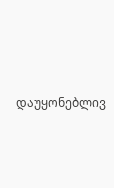დაუყონებლივ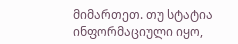მიმართეთ. თუ სტატია ინფორმაციული იყო,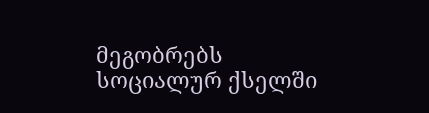მეგობრებს სოციალურ ქსელში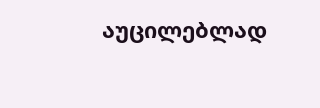აუცილებლად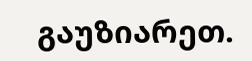გაუზიარეთ.